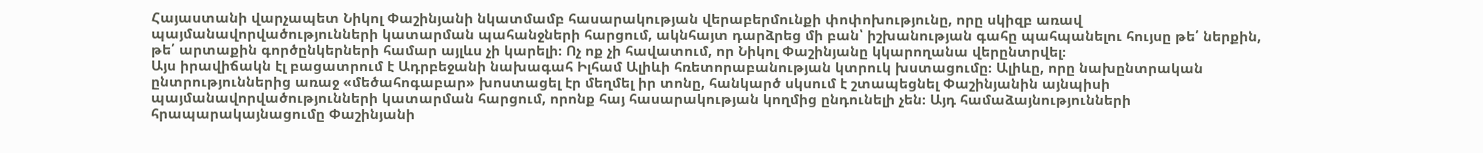Հայաստանի վարչապետ Նիկոլ Փաշինյանի նկատմամբ հասարակության վերաբերմունքի փոփոխությունը, որը սկիզբ առավ պայմանավորվածությունների կատարման պահանջների հարցում, ակնհայտ դարձրեց մի բան՝ իշխանության գահը պահպանելու հույսը թե՛ ներքին, թե՛ արտաքին գործընկերների համար այլևս չի կարելի։ Ոչ ոք չի հավատում, որ Նիկոլ Փաշինյանը կկարողանա վերընտրվել։
Այս իրավիճակն էլ բացատրում է Ադրբեջանի նախագահ Իլհամ Ալիևի հռետորաբանության կտրուկ խստացումը։ Ալիևը, որը նախընտրական ընտրություններից առաջ «մեծահոգաբար» խոստացել էր մեղմել իր տոնը, հանկարծ սկսում է շտապեցնել Փաշինյանին այնպիսի պայմանավորվածությունների կատարման հարցում, որոնք հայ հասարակության կողմից ընդունելի չեն։ Այդ համաձայնությունների հրապարակայնացումը Փաշինյանի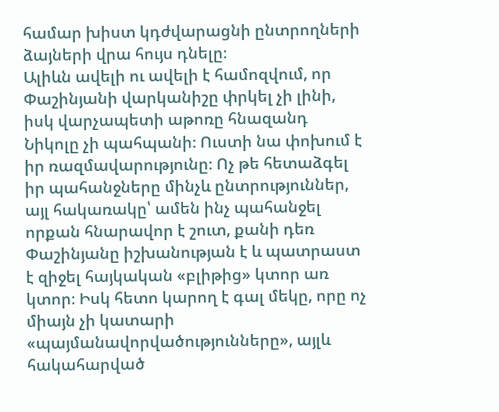համար խիստ կդժվարացնի ընտրողների ձայների վրա հույս դնելը։
Ալիևն ավելի ու ավելի է համոզվում, որ Փաշինյանի վարկանիշը փրկել չի լինի, իսկ վարչապետի աթոռը հնազանդ Նիկոլը չի պահպանի։ Ուստի նա փոխում է իր ռազմավարությունը։ Ոչ թե հետաձգել իր պահանջները մինչև ընտրություններ, այլ հակառակը՝ ամեն ինչ պահանջել որքան հնարավոր է շուտ, քանի դեռ Փաշինյանը իշխանության է և պատրաստ է զիջել հայկական «բլիթից» կտոր առ կտոր։ Իսկ հետո կարող է գալ մեկը, որը ոչ միայն չի կատարի «պայմանավորվածությունները», այլև հակահարված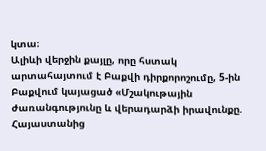կտա։
Ալիևի վերջին քայլը, որը հստակ արտահայտում է Բաքվի դիրքորոշումը, 5-ին Բաքվում կայացած «Մշակութային ժառանգությունը և վերադարձի իրավունքը. Հայաստանից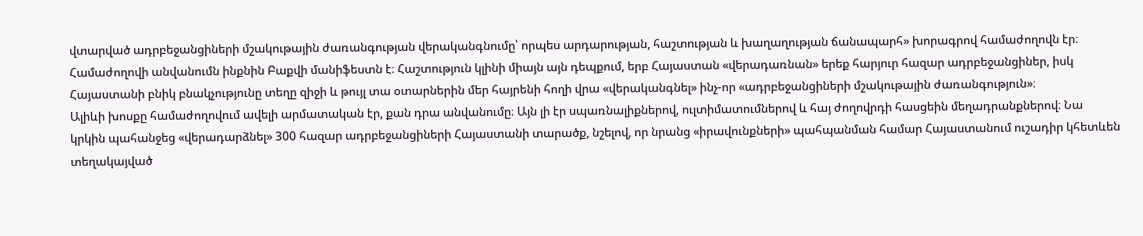վտարված ադրբեջանցիների մշակութային ժառանգության վերականգնումը՝ որպես արդարության, հաշտության և խաղաղության ճանապարհ» խորագրով համաժողովն էր։ Համաժողովի անվանումն ինքնին Բաքվի մանիֆեստն է։ Հաշտություն կլինի միայն այն դեպքում, երբ Հայաստան «վերադառնան» երեք հարյուր հազար ադրբեջանցիներ, իսկ Հայաստանի բնիկ բնակչությունը տեղը զիջի և թույլ տա օտարներին մեր հայրենի հողի վրա «վերականգնել» ինչ-որ «ադրբեջանցիների մշակութային ժառանգություն»։
Ալիևի խոսքը համաժողովում ավելի արմատական էր, քան դրա անվանումը։ Այն լի էր սպառնալիքներով, ուլտիմատումներով և հայ ժողովրդի հասցեին մեղադրանքներով։ Նա կրկին պահանջեց «վերադարձնել» 300 հազար ադրբեջանցիների Հայաստանի տարածք, նշելով, որ նրանց «իրավունքների» պահպանման համար Հայաստանում ուշադիր կհետևեն տեղակայված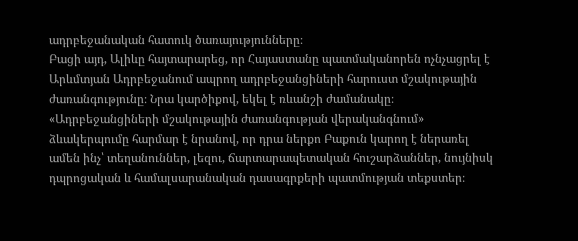ադրբեջանական հատուկ ծառայությունները։
Բացի այդ, Ալիևը հայտարարեց, որ Հայաստանը պատմականորեն ոչնչացրել է Արևմտյան Ադրբեջանում ապրող ադրբեջանցիների հարուստ մշակութային ժառանգությունը։ Նրա կարծիքով, եկել է ռևանշի ժամանակը։
«Ադրբեջանցիների մշակութային ժառանգության վերականգնում» ձևակերպումը հարմար է նրանով, որ դրա ներքո Բաքուն կարող է ներառել ամեն ինչ՝ տեղանուններ, լեզու, ճարտարապետական հուշարձաններ, նույնիսկ դպրոցական և համալսարանական դասագրքերի պատմության տեքստեր։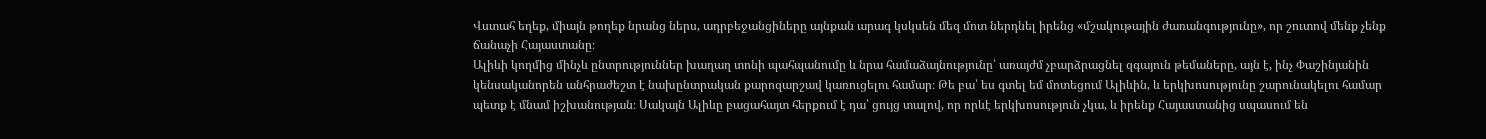Վստահ եղեք, միայն թողեք նրանց ներս, ադրբեջանցիները այնքան արագ կսկսեն մեզ մոտ ներդնել իրենց «մշակութային ժառանգությունը», որ շուտով մենք չենք ճանաչի Հայաստանը։
Ալիևի կողմից մինչև ընտրություններ խաղաղ տոնի պահպանումը և նրա համաձայնությունը՝ առայժմ չբարձրացնել զգայուն թեմաները, այն է, ինչ Փաշինյանին կենսականորեն անհրաժեշտ է նախընտրական քարոզարշավ կառուցելու համար։ Թե բա՝ ես գտել եմ մոտեցում Ալիևին, և երկխոսությունը շարունակելու համար պետք է մնամ իշխանության։ Սակայն Ալիևը բացահայտ հերքում է դա՝ ցույց տալով, որ որևէ երկխոսություն չկա, և իրենք Հայաստանից սպասում են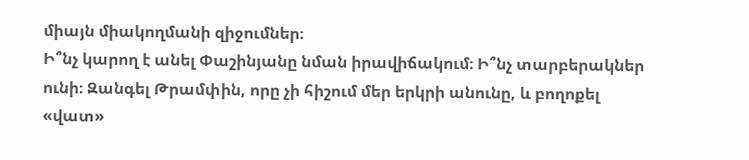միայն միակողմանի զիջումներ։
Ի՞նչ կարող է անել Փաշինյանը նման իրավիճակում։ Ի՞նչ տարբերակներ ունի։ Զանգել Թրամփին, որը չի հիշում մեր երկրի անունը, և բողոքել «վատ»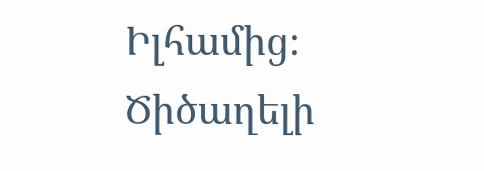Իլհամից։ Ծիծաղելի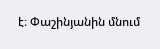է։ Փաշինյանին մնում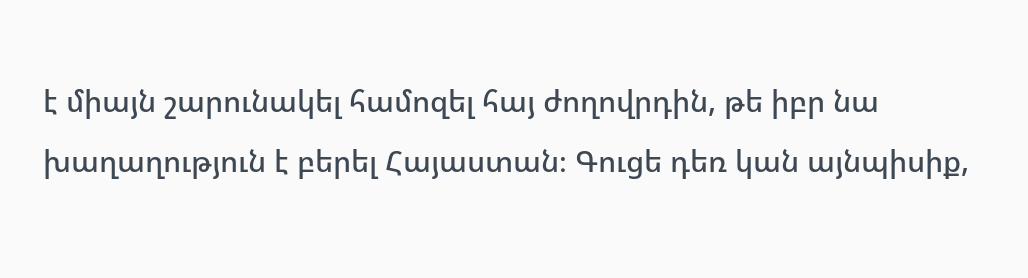է միայն շարունակել համոզել հայ ժողովրդին, թե իբր նա խաղաղություն է բերել Հայաստան։ Գուցե դեռ կան այնպիսիք,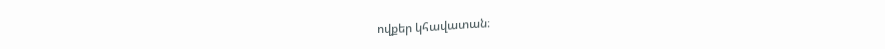ովքեր կհավատան։